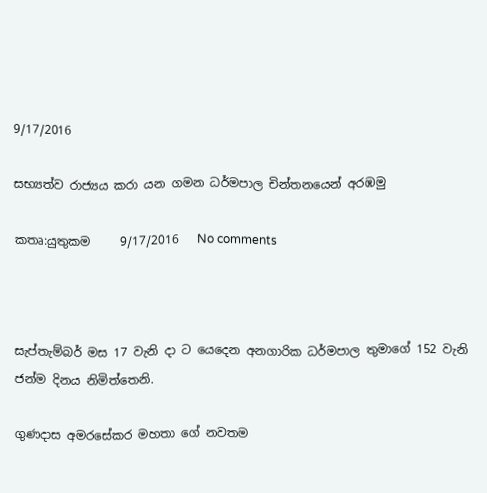9/17/2016

සභ්‍යත්ව රාජ්‍යය කරා යන ගමන ධර්මපාල චින්තනයෙන් අරඹමු

කතෘ:යුතුකම     9/17/2016   No comments



සැප්තැම්බර් මස 17 වැනි දා ට යෙදෙන අනගාරික ධර්මපාල තුමාගේ 152 වැනි ජන්ම දිනය නිමිත්තෙනි.

ගුණදාස අමරසේකර මහතා ගේ නවතම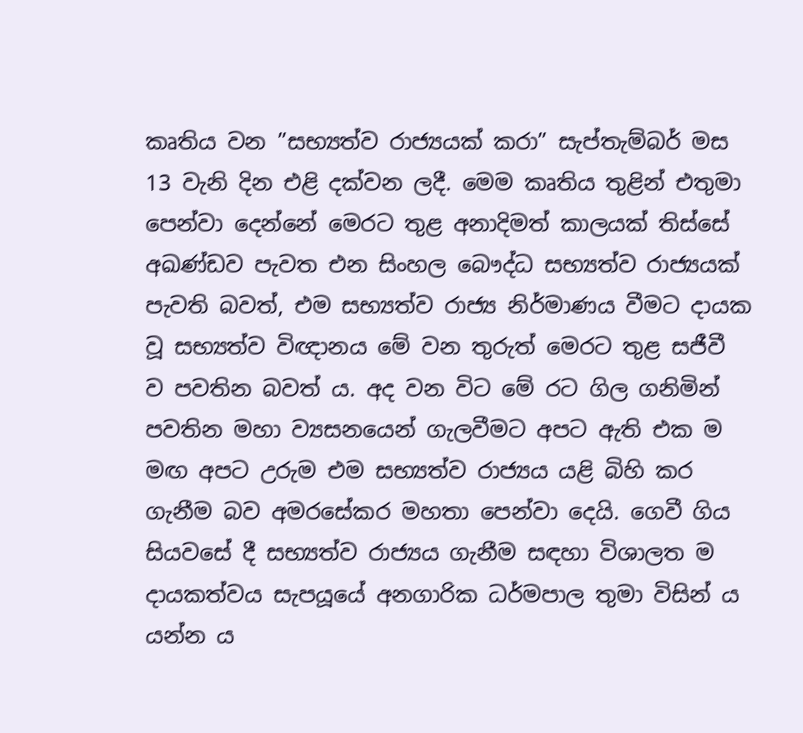කෘතිය වන ”සභ්‍යත්ව රාජ්‍යයක් කරා” සැප්තැම්බර් මස 13 වැනි දින එළි දක්වන ලදී. මෙම කෘතිය තුළින් එතුමා පෙන්වා දෙන්නේ මෙරට තුළ අනාදිමත් කාලයක් තිස්සේ අඛණ්ඩව පැවත එන සිංහල බෞද්ධ සභ්‍යත්ව රාජ්‍යයක් පැවති බවත්, එම සභ්‍යත්ව රාජ්‍ය නිර්මාණය වීමට දායක වූ සභ්‍යත්ව විඥානය මේ වන තුරුත් මෙරට තුළ සජීවී ව පවතින බවත් ය. අද වන විට මේ රට ගිල ගනිමින් පවතින මහා ව්‍යසනයෙන් ගැලවීමට අපට ඇති එක ම මඟ අපට උරුම එම සභ්‍යත්ව රාජ්‍යය යළි බිහි කර ගැනීම බව අමරසේකර මහතා පෙන්වා දෙයි. ගෙවී ගිය සියවසේ දී සභ්‍යත්ව රාජ්‍යය ගැනීම සඳහා විශාලත ම දායකත්වය සැපයූයේ අනගාරික ධර්මපාල තුමා විසින් ය යන්න ය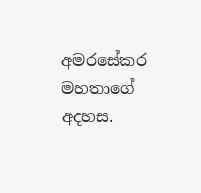අමරසේකර මහතාගේ අදහස.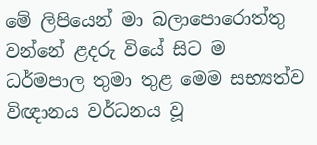මේ ලිපියෙන් මා බලාපොරොත්තු වන්නේ ළදරු වියේ සිට ම  ධර්මපාල තුමා තුළ මෙම සභ්‍යත්ව විඥානය වර්ධනය වූ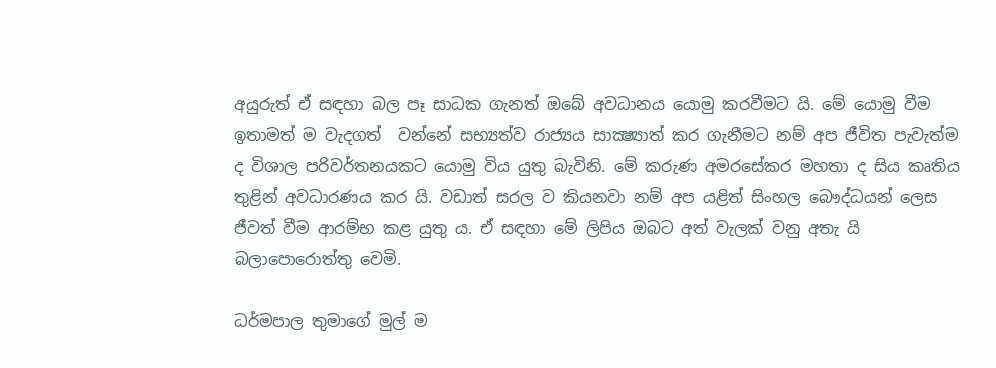අයුරුත් ඒ සඳහා බල පෑ සාධක ගැනත් ඔබේ අවධානය යොමු කරවීමට යි. මේ යොමු වීම ඉතාමත් ම වැදගත්  වන්නේ සභ්‍යත්ව රාජ්‍යය සාක්‍ෂ්‍යාත් කර ගැනීමට නම් අප ජීවිත පැවැත්ම ද විශාල පරිවර්තනයකට යොමු විය යුතු බැවිනි. මේ කරුණ අමරසේකර මහතා ද සිය කෘතිය තුළින් අවධාරණය කර යි. වඩාත් සරල ව කියනවා නම් අප යළිත් සිංහල බෞද්ධයන් ලෙස ජීවත් වීම ආරම්භ කළ යුතු ය. ඒ සඳහා මේ ලිපිය ඔබට අත් වැලක් වනු අතැ යි බලාපොරොත්තු වෙමි.

ධර්මපාල තුමාගේ මුල් ම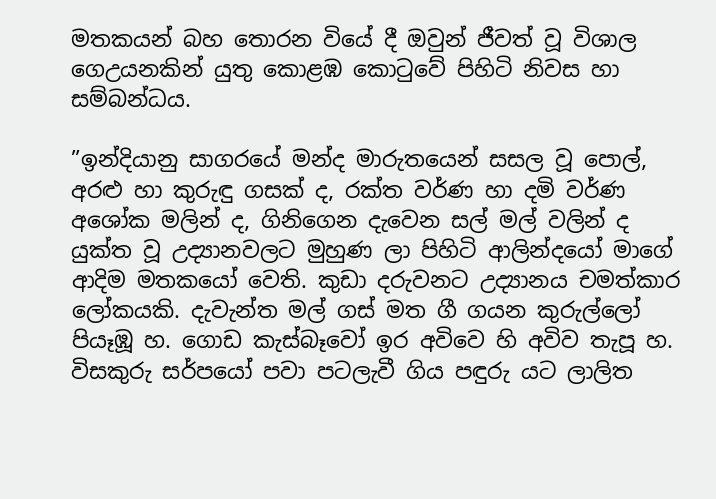මතකයන් බහ තොරන වියේ දී ඔවුන් ජීවත් වූ විශාල ගෙඋයනකින් යුතු කොළඹ කොටුවේ පිහිටි නිවස හා සම්බන්ධය.

”ඉන්දියානු සාගරයේ මන්ද මාරුතයෙන් සසල වූ පොල්, අරළු හා කුරුඳු ගසක් ද, රක්ත වර්ණ හා දමි වර්ණ අශෝක මලින් ද, ගිනිගෙන දැවෙන සල් මල් වලින් ද යුක්ත වූ උද්‍යානවලට මුහුණ ලා පිහිටි ආලින්දයෝ මාගේ ආදිම මතකයෝ වෙති. කුඩා දරුවනට උද්‍යානය චමත්කාර ලෝකයකි. දැවැන්ත මල් ගස් මත ගී ගයන කුරුල්ලෝ පියෑඹූ හ. ගොඩ කැස්බෑවෝ ඉර අවිවෙ හි අවිව තැපූ හ. විසකුරු සර්පයෝ පවා පටලැවී ගිය පඳුරු යට ලාලිත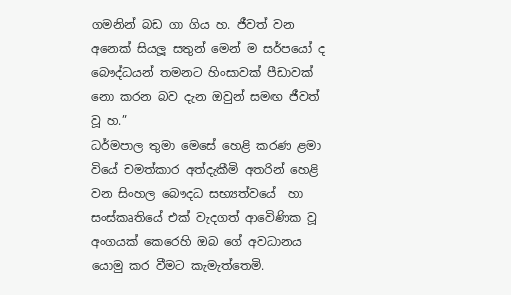ගමනින් බඩ ගා ගිය හ. ජීවත් වන අනෙක් සියලූ සතුන් මෙන් ම සර්පයෝ ද බෞද්ධයන් තමනට හිංසාවක් පීඩාවක් නො කරන බව දැන ඔවුන් සමඟ ජීවත් වූ හ.”
ධර්මපාල තුමා මෙසේ හෙළි කරණ ළමා වියේ චමත්කාර අත්දැකීමි අතරින් හෙළි වන සිංහල බෞදධ සභ්‍යත්වයේ  හා සංස්කෘතියේ එක් වැදගත් ආවෙිණික වූ අංගයක් කෙරෙහි ඔබ ගේ අවධානය යොමු කර වීමට කැමැත්තෙමි.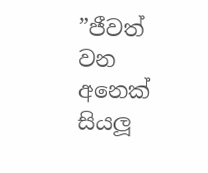”ජීවත් වන අනෙක් සියලූ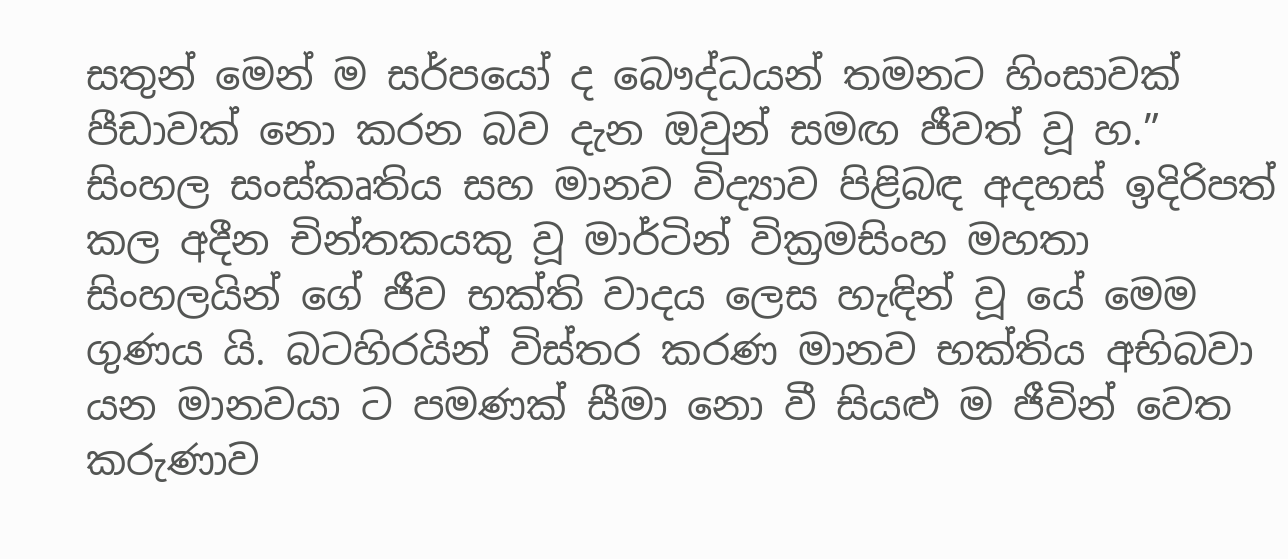සතුන් මෙන් ම සර්පයෝ ද බෞද්ධයන් තමනට හිංසාවක් පීඩාවක් නො කරන බව දැන ඔවුන් සමඟ ජීවත් වූ හ.”
සිංහල සංස්කෘතිය සහ මානව විද්‍යාව පිළිබඳ අදහස් ඉදිරිපත් කල අදීන චින්තකයකු වූ මාර්ටින් වික්‍රමසිංහ මහතා සිංහලයින් ගේ ජීව භක්ති වාදය ලෙස හැඳින් වූ යේ මෙම ගුණය යි. බටහිරයින් විස්තර කරණ මානව භක්තිය අභිබවා යන මානවයා ට පමණක් සීමා නො වී සියළු ම ජීවින් වෙත කරුණාව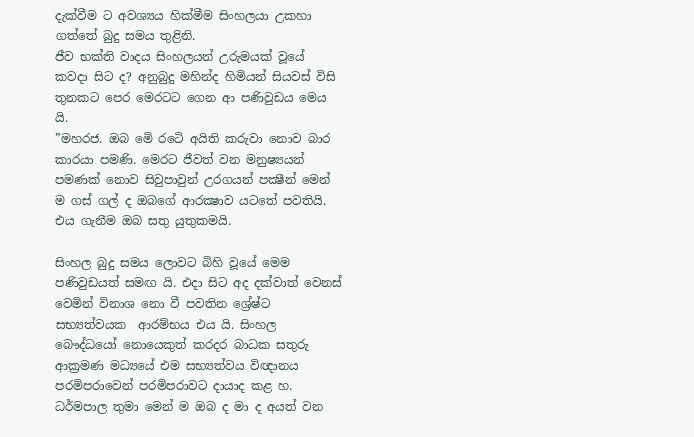දැක්වීම ට අවශ්‍යය හික්මීම සිංහලයා උකහා ගත්තේ බුදු සමය තුළිනි.
ජීව භක්ති වාදය සිංහලයන් උරුමයක් වූයේ කවදා සිට ද? අනුබුදු මහින්ද හිමියන් සියවස් විසි තුනකට පෙර මෙරටට ගෙන ආ පණිවුඩය මෙය යි.
”මහරජ. ඔබ මෙි රටෙි අයිති කරුවා නොව බාර කාරයා පමණි. මෙරට ජීවත් වන මනුෂ්‍යයන් පමණක් නොව සිවුපාවුන් උරගයන් පක්‍ෂීන් මෙන් ම ගස් ගල් ද ඔබගේ ආරක්‍ෂාව යටතේ පවතියි. එය ගැනීම ඔබ සතු යුතුකමයි.

සිංහල බුදු සමය ලොවට බිහි වූයේ මෙම පණිවුඩයත් සමඟ යි. එදා සිට අද දක්වාත් වෙනස් වෙමින් විනාශ නො වී පවතින ශ්‍රේෂ්ට සභ්‍යත්වයක  ආරම්භය එය යි. සිංහල බෞද්ධයෝ නොයෙකුත් කරදර බාධක සතුරු ආක්‍රමණ මධ්‍යයේ එම සභ්‍යත්වය විඥානය පරමිපරාවෙන් පරමිපරාවට දායාද කළ හ. ධර්මපාල තුමා මෙන් ම ඔබ ද මා ද අයත් වන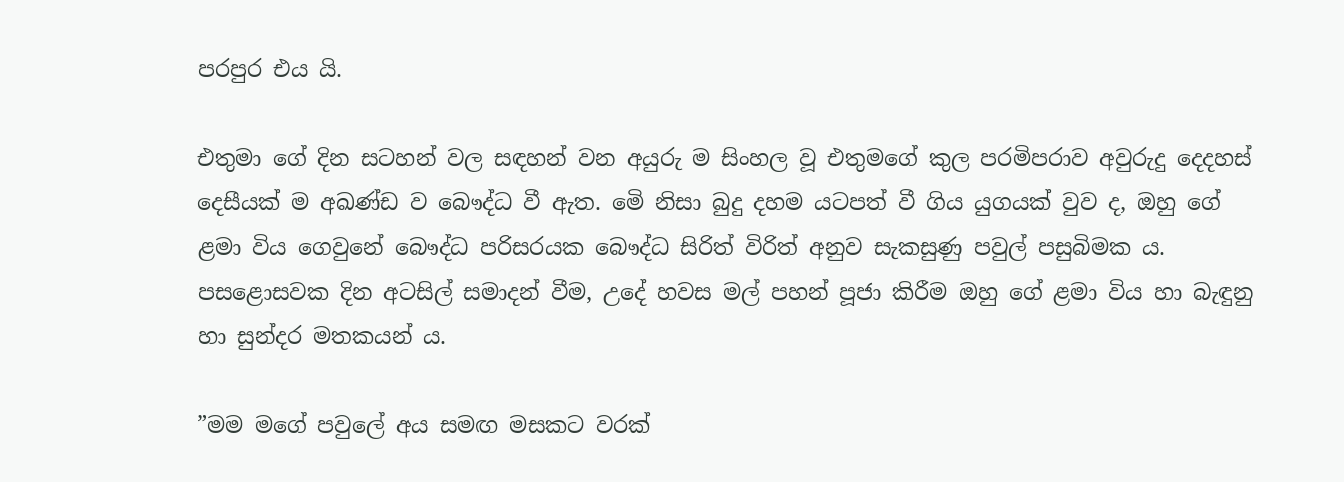පරපුර එය යි.

එතුමා ගේ දින සටහන් වල සඳහන් වන අයුරු ම සිංහල වූ එතුමගේ කුල පරමිපරාව අවුරුදු දෙදහස් දෙසීයක් ම අඛණ්ඩ ව බෞද්ධ වී ඇත. මෙි නිසා බුදු දහම යටපත් වී ගිය යුගයක් වුව ද, ඔහු ගේ ළමා විය ගෙවුනේ බෞද්ධ පරිසරයක බෞද්ධ සිරිත් විරිත් අනුව සැකසුණු පවුල් පසුබිමක ය. පසළොසවක දින අටසිල් සමාදන් වීම, උදේ හවස මල් පහන් පූජා කිරීම ඔහු ගේ ළමා විය හා බැඳුනු හා සුන්දර මතකයන් ය.

”මම මගේ පවුලේ අය සමඟ මසකට වරක්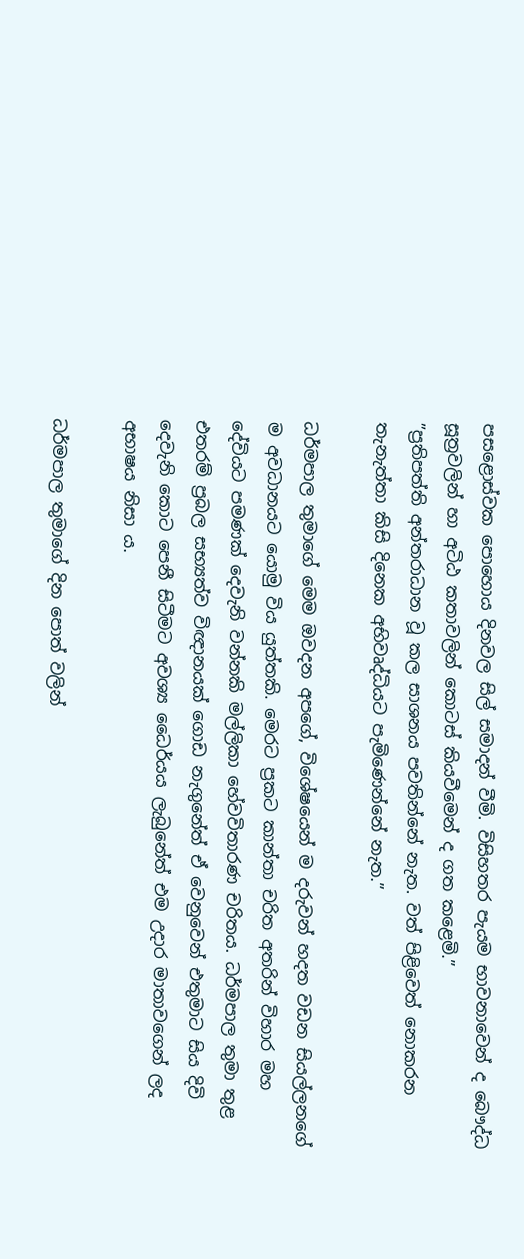පසළොස්වක පොහොය දිනවල සිල් සමාදන් වීමි. විසිහතර පැයම භාවනාවෙන් ද බෞද්ධ සූත්‍රවලින් හා අටිඨ කතාවලින් කොටස් කියවීමෙන් ද ගත කළෙමි.”
”ප්‍රතිපත්ති අන්තරාධාන වූ කල සාශනය පවතින්නේ නැත. වත් පිළිවෙත් නොකරන තැනැත්තා කිසි දිනෙක අභිවෘද්ධියට පැමිණෙන්නේ නැත.”

ධර්මපාල තුමාගේ මෙම ඔවදන අපගේ, විශේෂයෙන් ම දරුවන් හදත වඩන සියල්ලනගේ ම අවධානයට යොමු විය යුත්තකි. මෙරට ප්‍රකට කාන්තා චරිත අතරින් විහාර මහ දේවියට පමණක් දෙවැනි වන්නකි මල්ලිකා හේවවිතාරණ චරිතය. ධර්මපාල තුමා තුළ එතරම් ප්‍රබල සභ්‍යත්ව විඥානයක් ගොඩ නැගුනේත් ඒ වෙනුවෙන් එතුමාට සිය දිවි දෙවැනි කොට පෙනී සිටීමට අවශ්‍ය ධෛර්යය ලැබුනේත් එම උදාර මාතාවගෙන් ලද අභාෂය නිසා ය.

ධර්මපාල තුමාගේ දින පොත් වලින්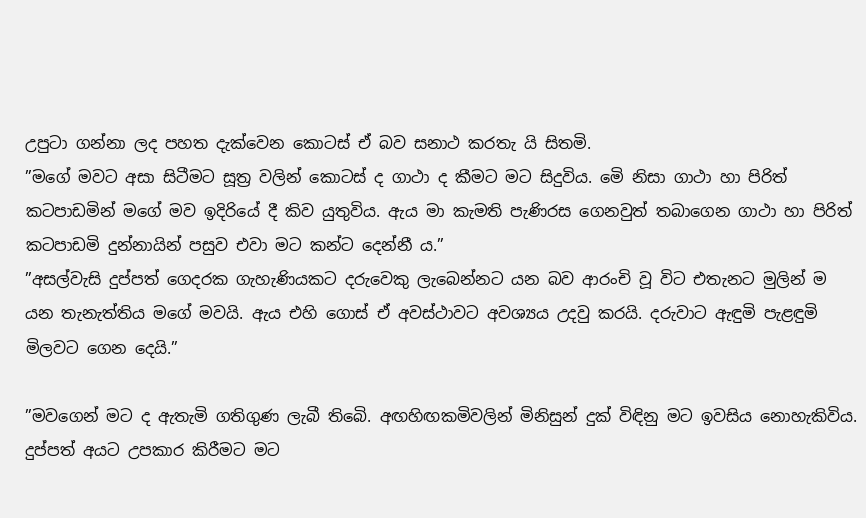උපුටා ගන්නා ලද පහත දැක්වෙන කොටස් ඒ බව සනාථ කරතැ යි සිතමි.
”මගේ මවට අසා සිටීමට සූත්‍ර වලින් කොටස් ද ගාථා ද කීමට මට සිදුවිය. මෙි නිසා ගාථා හා පිරිත් කටපාඩමින් මගේ මව ඉදිරියේ දී කිව යුතුවිය. ඇය මා කැමති පැණිරස ගෙනවුත් තබාගෙන ගාථා හා පිරිත් කටපාඩමි දුන්නායින් පසුව එවා මට කන්ට දෙන්නී ය.”
”අසල්වැසි දුප්පත් ගෙදරක ගැහැණියකට දරුවෙකු ලැබෙන්නට යන බව ආරංචි වූ විට එතැනට මුලින් ම යන තැනැත්තිය මගේ මවයි. ඇය එහි ගොස් ඒ අවස්ථාවට අවශ්‍යය උදවු කරයි. දරුවාට ඇඳුමි පැළඳුමි මිලවට ගෙන දෙයි.”

”මවගෙන් මට ද ඇතැමි ගතිගුණ ලැබී තිබෙි. අඟහිඟකමිවලින් මිනිසුන් දුක් විඳිනු මට ඉවසිය නොහැකිවිය. දුප්පත් අයට උපකාර කිරීමට මට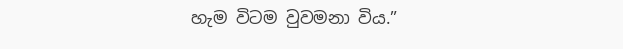හැම විටම වුවමනා විය.”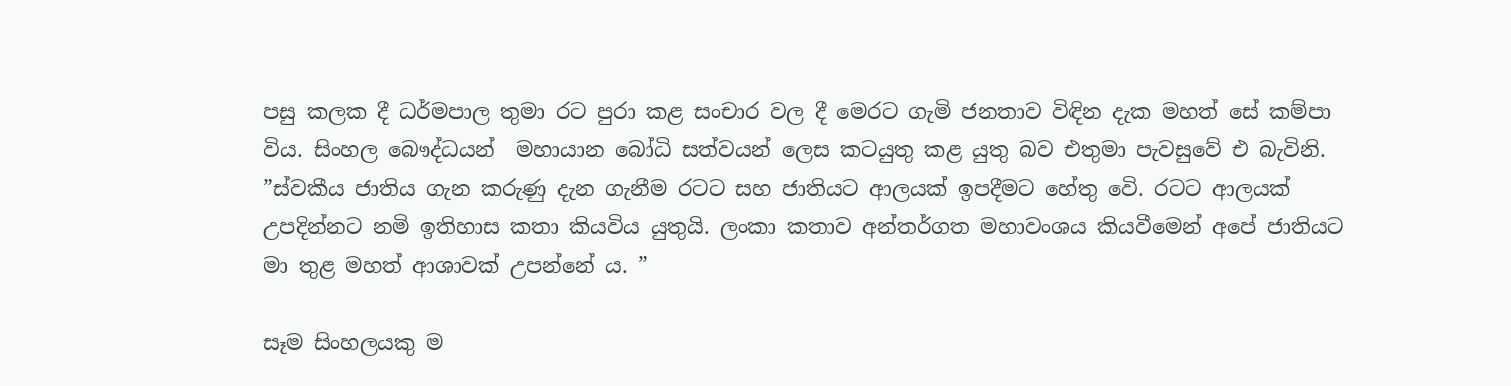පසු කලක දී ධර්මපාල තුමා රට පුරා කළ සංචාර වල දී මෙරට ගැමි ජනතාව විඳින දැක මහත් සේ කම්පා විය. සිංහල බෞද්ධයන්  මහායාන බෝධි සත්වයන් ලෙස කටයුතු කළ යුතු බව එතුමා පැවසුවේ එ බැවිනි.
”ස්වකීය ජාතිය ගැන කරුණු දැන ගැනීම රටට සහ ජාතියට ආලයක් ඉපදීමට හේතු වෙි. රටට ආලයක් උපදින්නට නමි ඉතිහාස කතා කියවිය යුතුයි. ලංකා කතාව අන්තර්ගත මහාවංශය කියවීමෙන් අපේ ජාතියට මා තුළ මහත් ආශාවක් උපන්නේ ය. ”

සෑම සිංහලයකු ම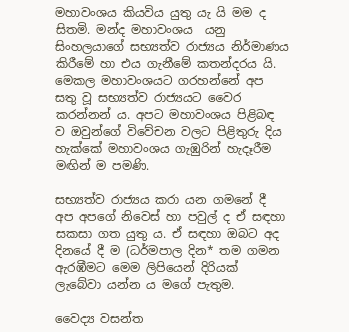මහාවංශය කියවිය යුතු යැ යි මම ද සිතමි. මන්ද මහාවංශය  යනු සිංහලයාගේ සභ්‍යත්ව රාජ්‍යය නිර්මාණය කිරීමේ හා එය ගැනීමේ කතන්දරය යි. මෙකල මහාවංශයට ගරහන්නේ අප සතු වූ සභ්‍යත්ව රාජ්‍යයට වෛර කරන්නන් ය. අපට මහාවංශය පිළිබඳ ව ඔවුන්ගේ විවේචන වලට පිළිතුරු දිය හැක්කේ මහාවංශය ගැඹුරින් හැදෑරීම මඟින් ම පමණි.

සභ්‍යත්ව රාජ්‍යය කරා යන ගමනේ දී අප අපගේ නිවෙස් හා පවුල් ද ඒ සඳහා සකසා ගත යුතු ය. ඒ සඳහා ඔබට අද දිනයේ දී ම (ධර්මපාල දින* තම ගමන ඇරඹීමට මෙම ලිපියෙන් දිරියක් ලැබේවා යන්න ය මගේ පැතුම.

වෛද්‍ය වසන්ත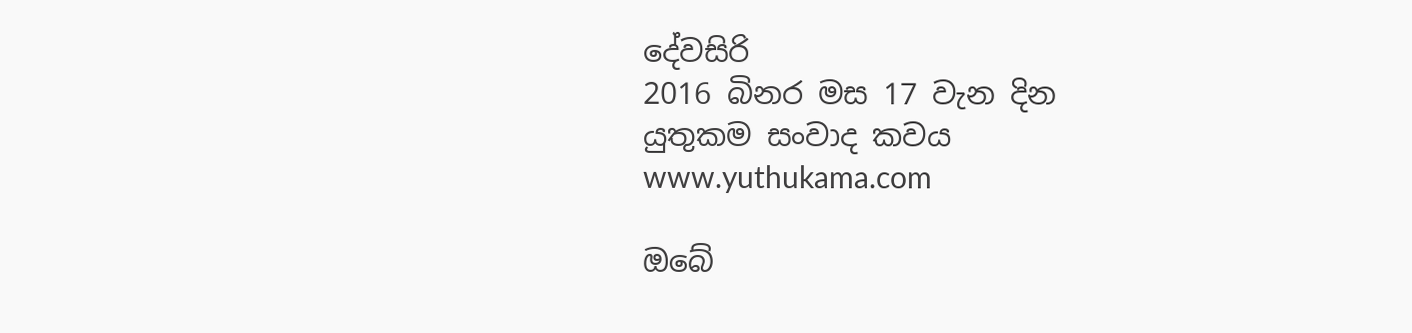දේවසිරි
2016 බිනර මස 17 වැන දින
යුතුකම සංවාද කවය
www.yuthukama.com

ඔබේ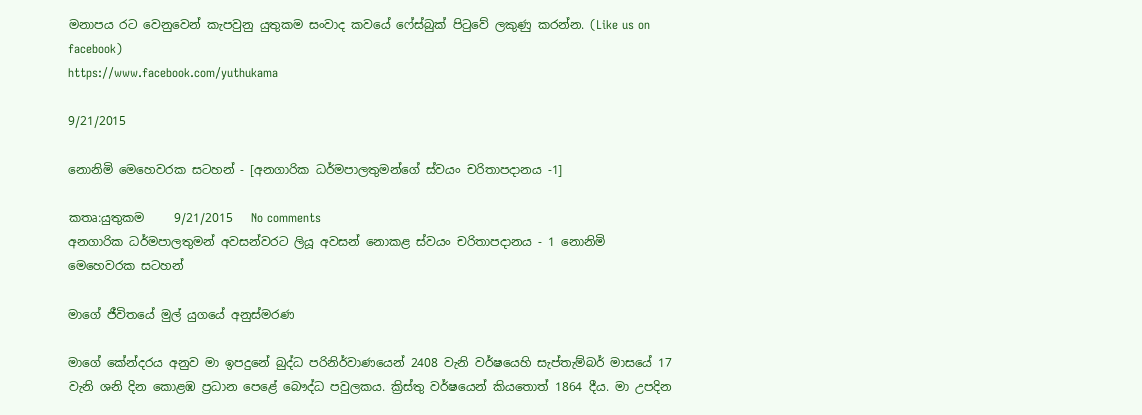මනාපය රට වෙනුවෙන් කැපවුනු යුතුකම සංවාද කවයේ ෆේස්බුක් පිටුවේ ලකුණු කරන්න. (Like us on facebook)
https://www.facebook.com/yuthukama

9/21/2015

නොනිමි මෙහෙවරක සටහන් - [අනගාරික ධර්මපාලතුමන්ගේ ස්‌වයං චරිතාපදානය -1]

කතෘ:යුතුකම     9/21/2015   No comments
අනගාරික ධර්මපාලතුමන් අවසන්වරට ලියූ අවසන් නොකළ ස්‌වයං චරිතාපදානය - 1 නොනිමි මෙහෙවරක සටහන්

මාගේ ජීවිතයේ මුල් යුගයේ අනුස්‌මරණ

මාගේ කේන්දරය අනුව මා ඉපදුනේ බුද්ධ පරිනිර්වාණයෙන් 2408 වැනි වර්ෂයෙහි සැප්තැම්බර් මාසයේ 17 වැනි ශනි දින කොළඹ ප්‍රධාන පෙළේ බෞද්ධ පවුලකය. ක්‍රිස්‌තු වර්ෂයෙන් කියතොත් 1864 දීය. මා උපදින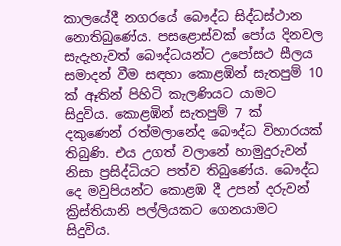කාලයේදී නගරයේ බෞද්ධ සිද්ධස්‌ථාන නොතිබුණේය. පසළොස්‌වක්‌ පෝය දිනවල සැදැහැවත් බෞද්ධයන්ට උපෝසථ සීලය සමාදන් වීම සඳහා කොළඹින් සැතපුම් 10 ක්‌ ඈතින් පිහිටි කැලණියට යාමට සිදුවිය. කොළඹින් සැතපුම් 7 ක්‌ දකුණෙන් රත්මලානේද බෞද්ධ විහාරයක්‌ තිබුණි. එය උගත් වලානේ හාමුදුරුවන් නිසා ප්‍රසිද්ධියට පත්ව තිබුණේය. බෞද්ධ දෙ මවුපියන්ට කොළඹ දී උපන් දරුවන් ක්‍රිස්‌තියානි පල්ලියකට ගෙනයාමට සිදුවිය.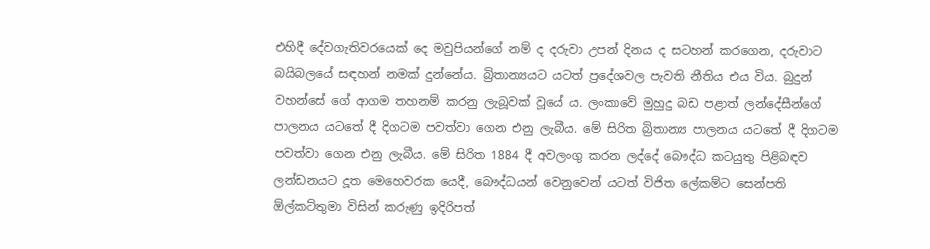එහිදී දේවගැතිවරයෙක්‌ දෙ මවුපියන්ගේ නම් ද දරුවා උපන් දිනය ද සටහන් කරගෙන, දරුවාට බයිබලයේ සඳහන් නමක්‌ දුන්නේය. බ්‍රිතාන්‍යයට යටත් ප්‍රදේශවල පැවති නීතිය එය විය. බුදුන් වහන්සේ ගේ ආගම තහනම් කරනු ලැබූවක්‌ වූයේ ය. ලංකාවේ මුහුදු බඩ පළාත් ලන්දේසීන්ගේ පාලනය යටතේ දී දිගටම පවත්වා ගෙන එනු ලැබීය. මේ සිරිත බ්‍රිතාන්‍ය පාලනය යටතේ දී දිගටම පවත්වා ගෙන එනු ලැබීය. මේ සිරිත 1884 දී අවලංගු කරන ලද්දේ බෞද්ධ කටයුතු පිළිබඳව ලන්ඩනයට දූත මෙහෙවරක යෙදී, බෞද්ධයන් වෙනුවෙන් යටත් විජිත ලේකම්ට සෙන්පති ඕල්කට්‌තුමා විසින් කරුණු ඉදිරිපත්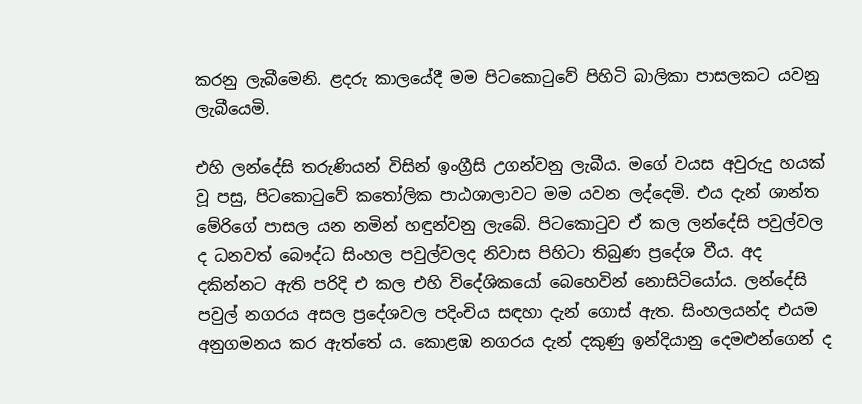කරනු ලැබීමෙනි. ළදරු කාලයේදී මම පිටකොටුවේ පිහිටි බාලිකා පාසලකට යවනු ලැබීයෙමි.

එහි ලන්දේසි තරුණියන් විසින් ඉංග්‍රීසි උගන්වනු ලැබීය. මගේ වයස අවුරුදු හයක්‌ වූ පසු, පිටකොටුවේ කතෝලික පාඨශාලාවට මම යවන ලද්දෙමි. එය දැන් ශාන්ත මේරිගේ පාසල යන නමින් හඳුන්වනු ලැබේ. පිටකොටුව ඒ කල ලන්දේසි පවුල්වල ද ධනවත් බෞද්ධ සිංහල පවුල්වලද නිවාස පිහිටා තිබුණ ප්‍රදේශ වීය. අද දකින්නට ඇති පරිදි එ කල එහි විදේශිකයෝ බෙහෙවින් නොසිටියෝය. ලන්දේසි පවුල් නගරය අසල ප්‍රදේශවල පදිංචිය සඳහා දැන් ගොස්‌ ඇත. සිංහලයන්ද එයම අනුගමනය කර ඇත්තේ ය. කොළඹ නගරය දැන් දකුණු ඉන්දියානු දෙමළුන්ගෙන් ද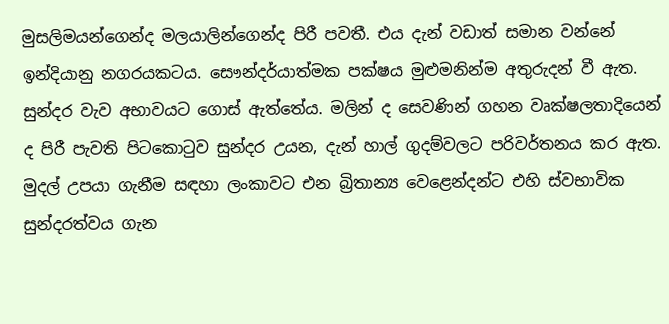මුසලිමයන්ගෙන්ද මලයාලින්ගෙන්ද පිරී පවතී. එය දැන් වඩාත් සමාන වන්නේ ඉන්දියානු නගරයකටය. සෞන්දර්යාත්මක පක්‌ෂය මුළුමනින්ම අතුරුදන් වී ඇත. සුන්දර වැව අභාවයට ගොස්‌ ඇත්තේය. මලින් ද සෙවණින් ගහන වෘක්‌ෂලතාදියෙන් ද පිරී පැවති පිටකොටුව සුන්දර උයන, දැන් හාල් ගුදම්වලට පරිවර්තනය කර ඇත. මුදල් උපයා ගැනීම සඳහා ලංකාවට එන බ්‍රිතාන්‍ය වෙළෙන්දන්ට එහි ස්‌වභාවික සුන්දරත්වය ගැන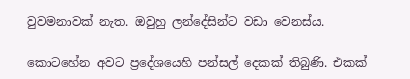වුවමනාවක්‌ නැත. ඔවුහු ලන්දේසින්ට වඩා වෙනස්‌ය.

කොටහේන අවට ප්‍රදේශයෙහි පන්සල් දෙකක්‌ තිබුණි. එකක්‌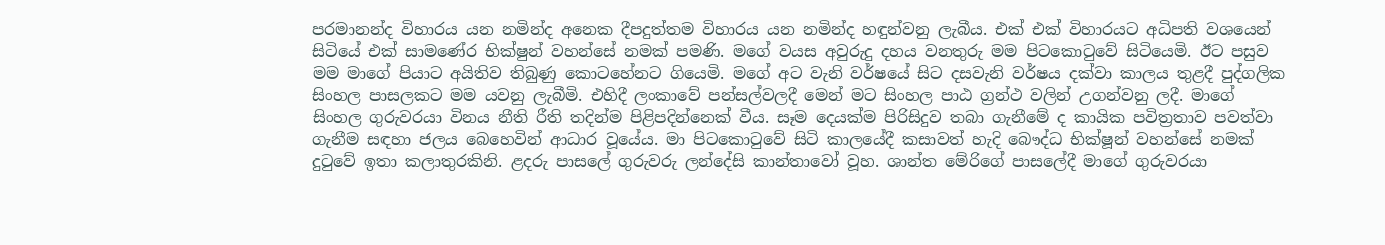පරමානන්ද විහාරය යන නමින්ද අනෙක දීපදුත්තම විහාරය යන නමින්ද හඳුන්වනු ලැබීය. එක්‌ එක්‌ විහාරයට අධිපති වශයෙන් සිටියේ එක්‌ සාමණේර භික්‌ෂුන් වහන්සේ නමක්‌ පමණි. මගේ වයස අවුරුදු දහය වනතුරු මම පිටකොටුවේ සිටියෙමි. ඊට පසුව මම මාගේ පියාට අයිතිව තිබුණු කොටහේනට ගියෙමි. මගේ අට වැනි වර්ෂයේ සිට දසවැනි වර්ෂය දක්‌වා කාලය තුළදී පුද්ගලික සිංහල පාසලකට මම යවනු ලැබීමි. එහිදී ලංකාවේ පන්සල්වලදී මෙන් මට සිංහල පාඨ ග්‍රන්ථ වලින් උගන්වනු ලදී. මාගේ සිංහල ගුරුවරයා විනය නීති රීති තදින්ම පිළිපදින්නෙක්‌ වීය. සෑම දෙයක්‌ම පිරිසිදුව තබා ගැනීමේ ද කායික පවිත්‍රතාව පවත්වා ගැනීම සඳහා ජලය බෙහෙවින් ආධාර වූයේය. මා පිටකොටුවේ සිටි කාලයේදී කසාවත් හැදි බෞද්ධ භික්‌ෂූන් වහන්සේ නමක්‌ දුටුවේ ඉතා කලාතුරකිනි. ළදරු පාසලේ ගුරුවරු ලන්දේසි කාන්තාවෝ වූහ. ශාන්ත මේරිගේ පාසලේදී මාගේ ගුරුවරයා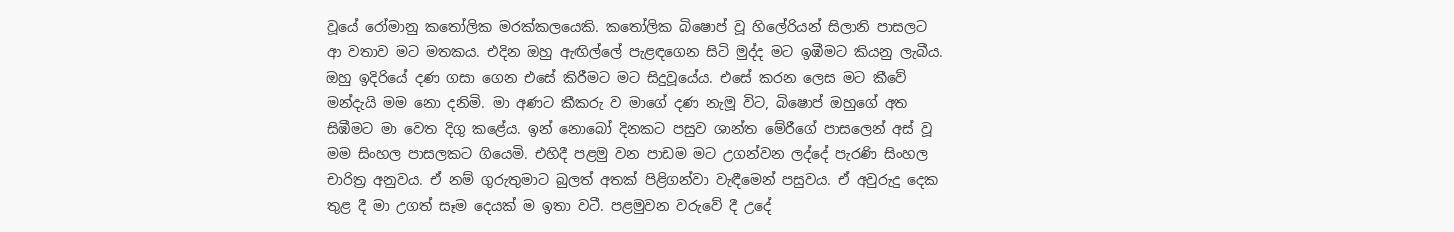වූයේ රෝමානු කතෝලික මරක්‌කලයෙකි. කතෝලික බිෂොප් වූ හිලේරියන් සිලානි පාසලට ආ වතාව මට මතකය. එදින ඔහු ඇඟිල්ලේ පැළඳගෙන සිටි මුද්ද මට ඉඹීමට කියනු ලැබීය. ඔහු ඉදිරියේ දණ ගසා ගෙන එසේ කිරීමට මට සිදුවූයේය. එසේ කරන ලෙස මට කීවේ මන්දැයි මම නො දනිමි. මා අණට කීකරු ව මාගේ දණ නැමූ විට, බිෂොප් ඔහුගේ අත සිඹීමට මා වෙත දිගු කළේය. ඉන් නොබෝ දිනකට පසුව ශාන්ත මේරීගේ පාසලෙන් අස්‌ වූ මම සිංහල පාසලකට ගියෙමි. එහිදී පළමු වන පාඩම මට උගන්වන ලද්දේ පැරණි සිංහල චාරිත්‍ර අනුවය. ඒ නම් ගුරුතුමාට බුලත් අතක්‌ පිළිගන්වා වැඳීමෙන් පසුවය. ඒ අවුරුදු දෙක තුළ දී මා උගත් සෑම දෙයක්‌ ම ඉතා වටී. පළමුවන වරුවේ දී උදේ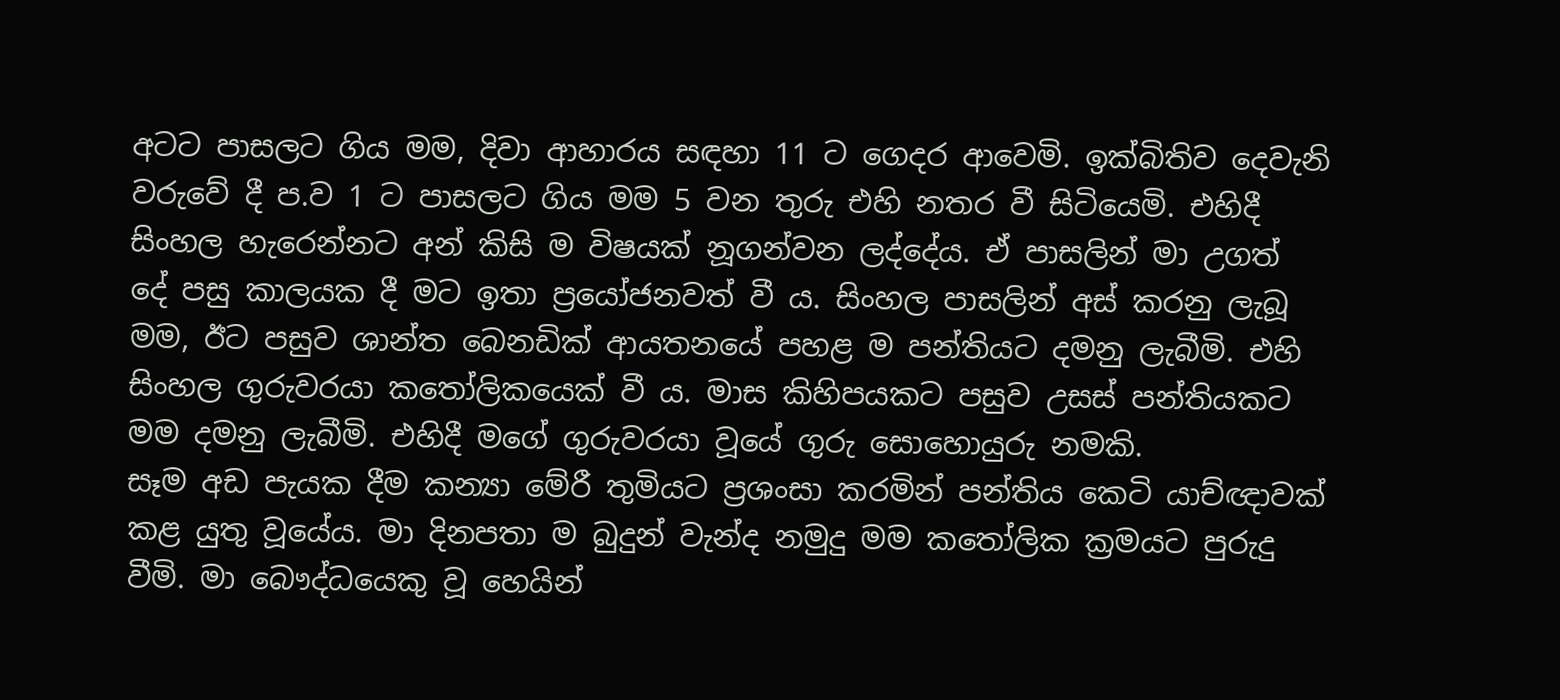අටට පාසලට ගිය මම, දිවා ආහාරය සඳහා 11 ට ගෙදර ආවෙමි. ඉක්‌බිතිව දෙවැනි වරුවේ දී ප.ව 1 ට පාසලට ගිය මම 5 වන තුරු එහි නතර වී සිටියෙමි. එහිදී සිංහල හැරෙන්නට අන් කිසි ම විෂයක්‌ නූගන්වන ලද්දේය. ඒ පාසලින් මා උගත් දේ පසු කාලයක දී මට ඉතා ප්‍රයෝජනවත් වී ය. සිංහල පාසලින් අස්‌ කරනු ලැබූ මම, ඊට පසුව ශාන්ත බෙනඩික්‌ ආයතනයේ පහළ ම පන්තියට දමනු ලැබීමි. එහි සිංහල ගුරුවරයා කතෝලිකයෙක්‌ වී ය. මාස කිහිපයකට පසුව උසස්‌ පන්තියකට මම දමනු ලැබීමි. එහිදී මගේ ගුරුවරයා වූයේ ගුරු සොහොයුරු නමකි.
සෑම අඩ පැයක දීම කන්‍යා මේරී තුමියට ප්‍රශංසා කරමින් පන්තිය කෙටි යාච්ඥාවක්‌ කළ යුතු වූයේය. මා දිනපතා ම බුදුන් වැන්ද නමුදු මම කතෝලික ක්‍රමයට පුරුදු වීමි. මා බෞද්ධයෙකු වූ හෙයින්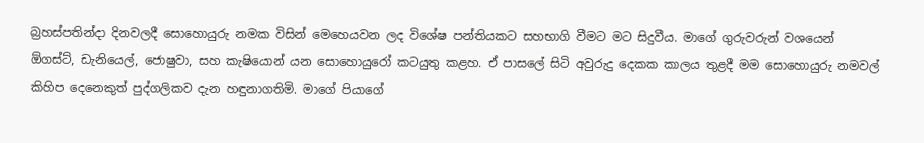බ්‍රහස්‌පතින්දා දිනවලදී සොහොයුරු නමක විසින් මෙහෙයවන ලද විශේෂ පන්තියකට සහභාගි වීමට මට සිදුවීය. මාගේ ගුරුවරුන් වශයෙන් ඕගස්‌ට්‌, ඩැනියෙල්, ජොෂුවා, සහ කැෂියොන් යන සොහොයුරෝ කටයුතු කළහ. ඒ පාසලේ සිටි අවුරුදු දෙකක කාලය තුළදී මම සොහොයුරු නමවල් කිහිප දෙනෙකුත් පුද්ගලිකව දැන හඳුනාගතිමි. මාගේ පියාගේ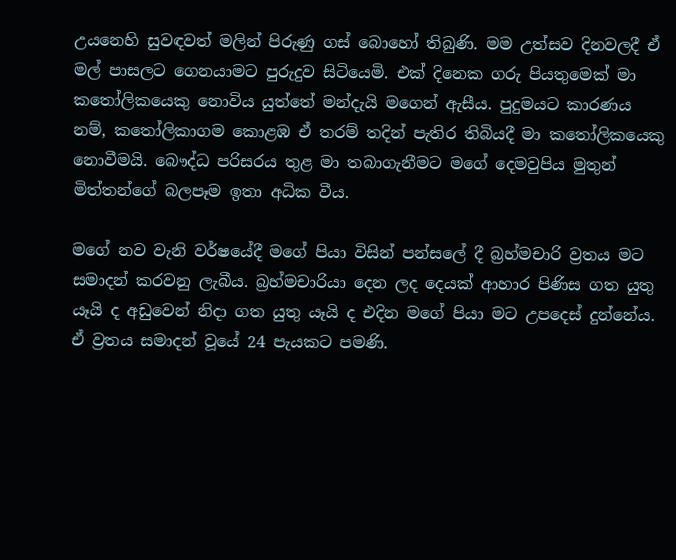උයනෙහි සුවඳවත් මලින් පිරුණු ගස්‌ බොහෝ තිබුණි. මම උත්සව දිනවලදී ඒ මල් පාසලට ගෙනයාමට පුරුදුව සිටියෙමි. එක්‌ දිනෙක ගරු පියතුමෙක්‌ මා කතෝලිකයෙකු නොවිය යුත්තේ මන්දැයි මගෙන් ඇසීය. පුදුමයට කාරණය නම්, කතෝලිකාගම කොළඹ ඒ තරම් තදින් පැතිර තිබියදී මා කතෝලිකයෙකු නොවීමයි. බෞද්ධ පරිසරය තුළ මා තබාගැනීමට මගේ දෙමවුපිය මුතුන් මිත්තන්ගේ බලපෑම ඉතා අධික වීය.

මගේ නව වැනි වර්ෂයේදී මගේ පියා විසින් පන්සලේ දී බ්‍රහ්මචාරි ව්‍රතය මට සමාදන් කරවනු ලැබීය. බ්‍රහ්මචාරියා දෙන ලද දෙයක්‌ ආහාර පිණිස ගත යුතු යෑයි ද අඩුවෙන් නිදා ගත යුතු යෑයි ද එදින මගේ පියා මට උපදෙස්‌ දුන්නේය. ඒ ව්‍රතය සමාදන් වූයේ 24 පැයකට පමණි.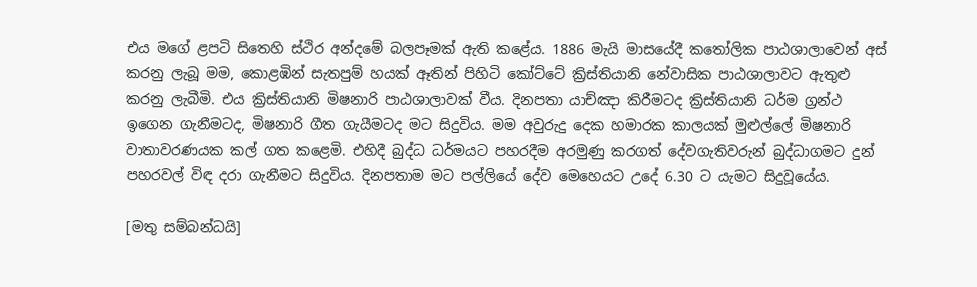එය මගේ ළපටි සිතෙහි ස්‌ථිර අන්දමේ බලපෑමක්‌ ඇති කළේය. 1886 මැයි මාසයේදී කතෝලික පාඨශාලාවෙන් අස්‌ කරනු ලැබූ මම, කොළඹින් සැතපුම් හයක්‌ ඈතින් පිහිටි කෝට්‌ටේ ක්‍රිස්‌තියානි නේවාසික පාඨශාලාවට ඇතුළු කරනු ලැබීමි. එය ක්‍රිස්‌තියානි මිෂනාරි පාඨශාලාවක්‌ වීය. දිනපතා යාච්ඤා කිරීමටද ක්‍රිස්‌තියානි ධර්ම ග්‍රන්ථ ඉගෙන ගැනීමටද, මිෂනාරි ගීත ගැයීමටද මට සිදුවිය. මම අවුරුදු දෙක හමාරක කාලයක්‌ මුළුල්ලේ මිෂනාරි වාතාවරණයක කල් ගත කළෙමි. එහිදී බුද්ධ ධර්මයට පහරදීම අරමුණු කරගත් දේවගැතිවරුන් බුද්ධාගමට දුන් පහරවල් විඳ දරා ගැනීමට සිදුවිය. දිනපතාම මට පල්ලියේ දේව මෙහෙයට උදේ 6.30 ට යැමට සිදුවූයේය.

[මතු සම්බන්ධයි]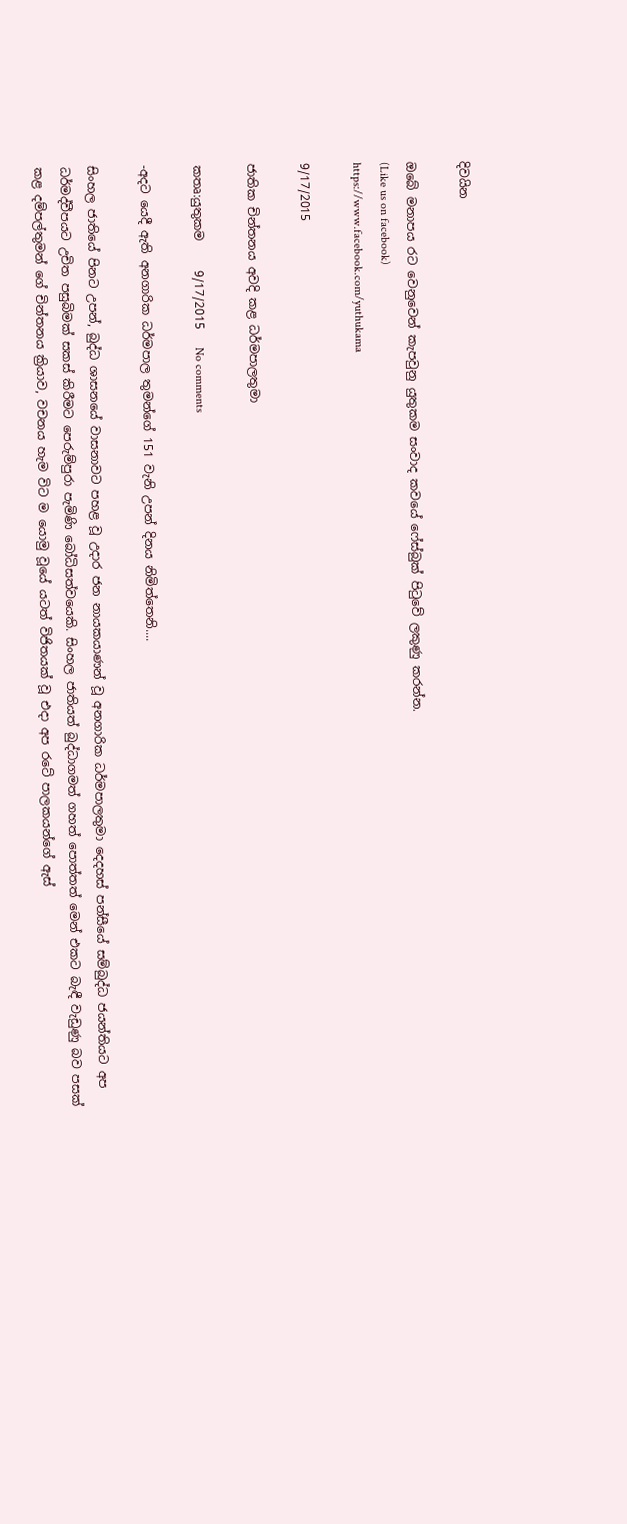දිවයින

ඔබේ මනාපය රට වෙනුවෙන් කැපවුනු යුතුකම සංවාද කවයේ ෆේස්බුක් පිටුවේ ලකුණු කරන්න.
(Like us on facebook)
https://www.facebook.com/yuthukama

9/17/2015

ජාතික චින්තනය අවදි කළ ධර්මපාලතුමා

කතෘ:යුතුකම     9/17/2015   No comments

-අදට යෙදී ඇති අනගාරික ධර්මපාල තුමන්ගේ 151 වැනි උපන් දිනය නිමිත්තෙනි....

සිංහල ජාතියේ පිනට උපන්, බුද්ධ ශාසනයේ වාසනාවට පහළ වූ උදාර ජන නායකයාණන් වූ අනගාරික ධර්මපාලතුමා දෙදහස්‌ පන්සීයේ සම්බුද්ධ ජයන්තියට අප ධර්මද්වීපයට උචිත පසුබිමක්‌ සකස්‌ කිරීමට පෙරුම්පුරා පැමිණි බෝධිසත්වයෙකි. සිංහල ජාතියත් බුද්ධාගමත් ගහත් පොත්තත් මෙන් එකට බැඳී වැඩුණු බව පසක්‌ කළ දම්පල්තුමන් ගේ චින්තනය ක්‍රියාව, වචනය හැම විට ම යොමු වූයේ යටත් විජිතයක්‌ වූ එදා අප රටේ පාලකයන්ගේ ඇස්‌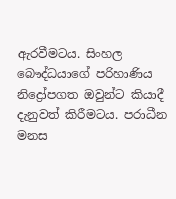ඇරවීමටය. සිංහල බෞද්ධයාගේ පරිහාණිය නිද්‍රෝපගත ඔවුන්ට කියාදී දැනුවත් කිරීමටය. පරාධීන මනස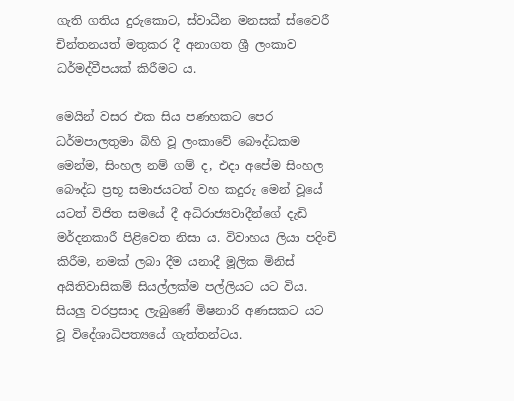ගැති ගතිය දුරුකොට, ස්‌වාධීන මනසක්‌ ස්‌වෛරී චින්තනයත් මතුකර දී අනාගත ශ්‍රී ලංකාව ධර්මද්වීපයක්‌ කිරීමට ය.

මෙයින් වසර එක සිය පණහකට පෙර ධර්මපාලතුමා බිහි වූ ලංකාවේ බෞද්ධකම මෙන්ම, සිංහල නම් ගම් ද, එදා අපේම සිංහල බෞද්ධ ප්‍රභූ සමාජයටත් වහ කදුරු මෙන් වූයේ යටත් විජිත සමයේ දී අධිරාජ්‍යවාදීන්ගේ දැඩි මර්දනකාරී පිළිවෙත නිසා ය. විවාහය ලියා පදිංචි කිරීම, නමක්‌ ලබා දීම යනාදී මූලික මිනිස්‌ අයිතිවාසිකම් සියල්ලක්‌ම පල්ලියට යට විය. සියලු වරප්‍රසාද ලැබුණේ මිෂනාරි අණසකට යට වූ විදේශාධිපත්‍යයේ ගැත්තන්ටය.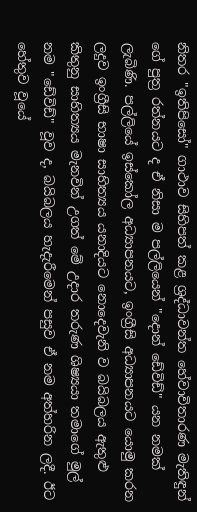නිතර "ඉතිපිසෝ" ගාථාව සිහිපත් කළ ශ්‍රද්ධාවන්ත හේවාවිතාරණ මැතිඳුන් ගේ පුත්‍ර රත්නයට ද ඒ නිසා ම පල්ලියෙන් "දොන් ඩේවිඩ්" යන නමක්‌ ලැබිණි. පල්ලියේ ඉස්‌කෝල අධ්‍යාපනයට, ඉංග්‍රීසි අධ්‍යාපනයට යොමු කරන ලදුව ඉංග්‍රීසි භාෂා සාහිත්‍යය යනාදියට නොදෙවැනි ව බයිබලය ඇතුළු කිතුනු සාහිත්‍යය මැනවින් උගත් මේ උදාර තරුණ ශිෂ්‍යයා තමාගේ මුල් නම "ඩේවිඩ්" වූව ද, බයිබලය හැදැරීමෙන් පසුව ඒ නම අත්හරින ලදී. ඊට හේතුව වූයේ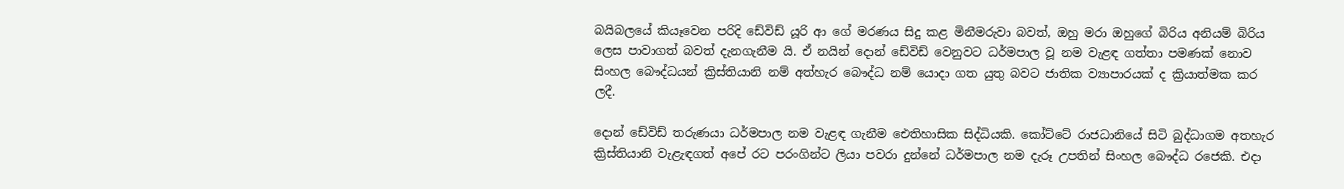බයිබලයේ කියෑවෙන පරිදි ඩේවිඩ් යූරි ආ ගේ මරණය සිදු කළ මිනීමරුවා බවත්, ඔහු මරා ඔහුගේ බිරිය අනියම් බිරිය ලෙස පාවාගත් බවත් දැනගැනීම යි. ඒ නයින් දොන් ඩේවිඩ් වෙනුවට ධර්මපාල වූ නම වැළඳ ගත්තා පමණක්‌ නොව සිංහල බෞද්ධයන් ක්‍රිස්‌තියානි නම් අත්හැර බෞද්ධ නම් යොදා ගත යුතු බවට ජාතික ව්‍යාපාරයක්‌ ද ක්‍රියාත්මක කර ලදී.

දොන් ඩේවිඩ් තරුණයා ධර්මපාල නම වැළඳ ගැනීම ඓතිහාසික සිද්ධියකි. කෝට්‌ටේ රාජධානියේ සිටි බුද්ධාගම අතහැර ක්‍රිස්‌තියානි වැළැඳගත් අපේ රට පරංගින්ට ලියා පවරා දුන්නේ ධර්මපාල නම දැරූ උපතින් සිංහල බෞද්ධ රජෙකි. එදා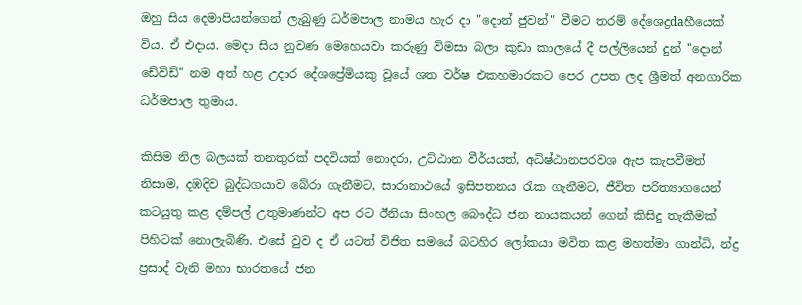ඔහු සිය දෙමාපියන්ගෙන් ලැබුණු ධර්මපාල නාමය හැර දා "දොන් ජුවන්" වීමට තරම් දේශෙද්‍රdaහීයෙක්‌ විය. ඒ එදාය. මෙදා සිය නුවණ මෙහෙයවා කරුණු විමසා බලා කුඩා කාලයේ දී පල්ලියෙන් දුන් "දොන් ඩේවිඩ්" නම අත් හළ උදාර දේශප්‍රේමියකු වූයේ ශත වර්ෂ එකහමාරකට පෙර උපත ලද ශ්‍රීමත් අනගාරික ධර්මපාල තුමාය.

කිසිම නිල බලයක්‌ තනතුරක්‌ පදවියක්‌ නොදරා, උට්‌ඨාන වීර්යයත්, අධිෂ්ඨානපරවශ ඇප කැපවීමත් නිසාම, දඹදිව බුද්ධගයාව බේරා ගැනීමට, සාරානාථයේ ඉසිපතනය රැක ගැනීමට, ජීවිත පරිත්‍යාගයෙන් කටයුතු කළ දම්පල් උතුමාණන්ට අප රට ඊනියා සිංහල බෞද්ධ ජන නායකයන් ගෙන් කිසිදු තැකීමක්‌ පිහිටක්‌ නොලැබිණි. එසේ වුව ද ඒ යටත් විජිත සමයේ බටහිර ලෝකයා මවිත කළ මහත්මා ගාන්ධි, න්ද්‍ර ප්‍රසාද් වැනි මහා භාරතයේ ජන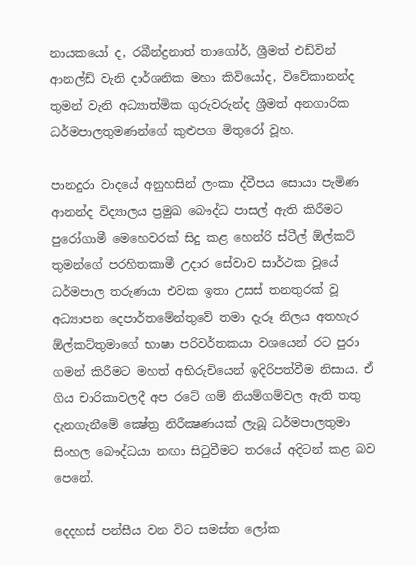නායකයෝ ද, රබීන්ද්‍රනාත් තාගෝර්, ශ්‍රීමත් එඩ්වින් ආනල්ඩ් වැනි දාර්ශනික මහා කිවියෝද, විවේකානන්ද තුමන් වැනි අධ්‍යාත්මික ගුරුවරුන්ද ශ්‍රීමත් අනගාරික ධර්මපාලතුමණන්ගේ කුළුපග මිතුරෝ වූහ.

පානදුරා වාදයේ අනුහසින් ලංකා ද්වීපය සොයා පැමිණ ආනන්ද විද්‍යාලය ප්‍රමුඛ බෞද්ධ පාසල් ඇති කිරීමට පුරෝගාමී මෙහෙවරක්‌ සිදු කළ හෙන්රි ස්‌ටීල් ඕල්කට්‌ තුමන්ගේ පරහිතකාමී උදාර සේවාව සාර්ථක වූයේ ධර්මපාල තරුණයා එවක ඉතා උසස්‌ තනතුරක්‌ වූ අධ්‍යාපන දෙපාර්තමේන්තුවේ තමා දැරූ නිලය අතහැර ඕල්කට්‌තුමාගේ භාෂා පරිවර්තකයා වශයෙන් රට පුරා ගමන් කිරීමට මහත් අභිරුචියෙන් ඉදිරිපත්වීම නිසාය. ඒ ගිය චාරිකාවලදී අප රටේ ගම් නියම්ගම්වල ඇති තතු දැනගැනීමේ ක්‍ෂේත්‍ර නිරීක්‍ෂණයක්‌ ලැබූ ධර්මපාලතුමා සිංහල බෞද්ධයා නඟා සිටුවීමට තරයේ අදිටන් කළ බව පෙනේ.

දෙදහස්‌ පන්සීය වන විට සමස්‌ත ලෝක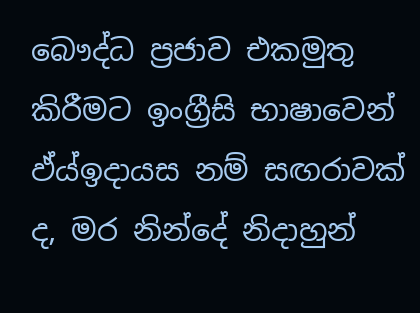බෞද්ධ ප්‍රජාව එකමුතු කිරීමට ඉංග්‍රීසි භාෂාවෙන් ඵ්ය්ඉදායස නම් සඟරාවක්‌ ද, මර නින්දේ නිදාහුන්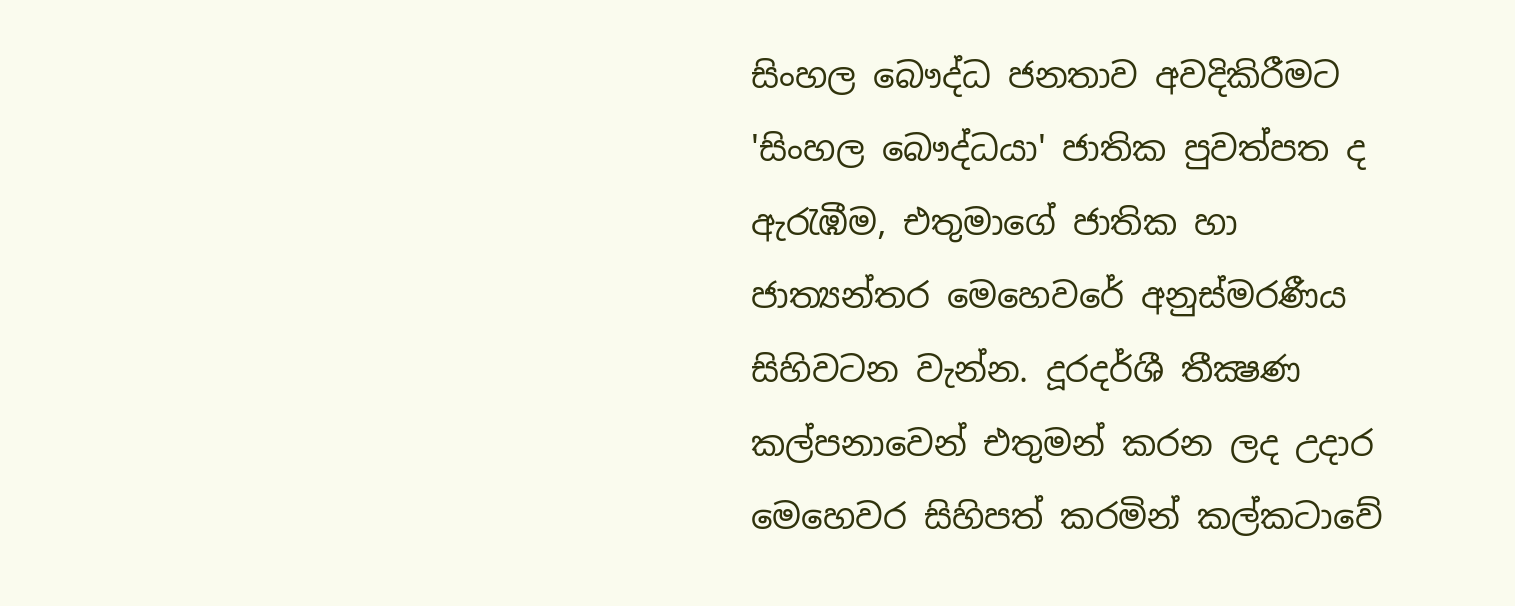සිංහල බෞද්ධ ජනතාව අවදිකිරීමට 'සිංහල බෞද්ධයා' ජාතික පුවත්පත ද ඇරැඹීම, එතුමාගේ ජාතික හා ජාත්‍යන්තර මෙහෙවරේ අනුස්‌මරණීය සිහිවටන වැන්න. දූරදර්ශී තීක්‍ෂණ කල්පනාවෙන් එතුමන් කරන ලද උදාර මෙහෙවර සිහිපත් කරමින් කල්කටාවේ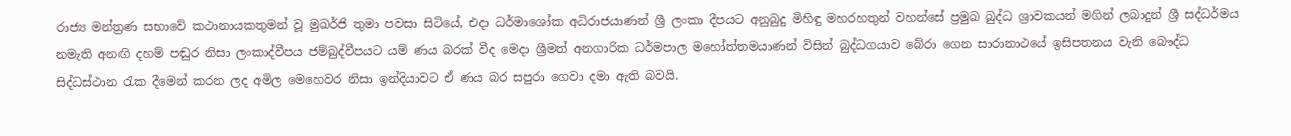රාජ්‍ය මන්ත්‍රණ සභාවේ කථානායකතුමන් වූ මුඛර්ජි තුමා පවසා සිටියේ, එදා ධර්මාශෝක අධිරාජයාණන් ශ්‍රී ලංකා දීපයට අනුබුදු මිහිඳු මහරහතුන් වහන්සේ ප්‍රමුඛ බුද්ධ ශ්‍රාවකයන් මගින් ලබාදුන් ශ්‍රී සද්ධර්මය නමැති අනඟි දහම් පඬුර නිසා ලංකාද්වීපය ජම්බුද්වීපයට යම් ණය බරක්‌ වීද මෙදා ශ්‍රීමත් අනගාරික ධර්මපාල මහෝත්තමයාණන් විසින් බුද්ධගයාව බේරා ගෙන සාරානාථයේ ඉසිපතනය වැනි බෞද්ධ සිද්ධස්‌ථාන රැක දීමෙන් කරන ලද අමිල මෙහෙවර නිසා ඉන්දියාවට ඒ ණය බර සපුරා ගෙවා දමා ඇති බවයි.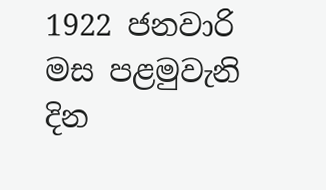1922 ජනවාරි මස පළමුවැනි දින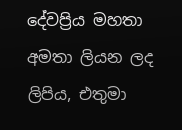දේවප්‍රිය මහතා අමතා ලියන ලද ලිපිය, එතුමා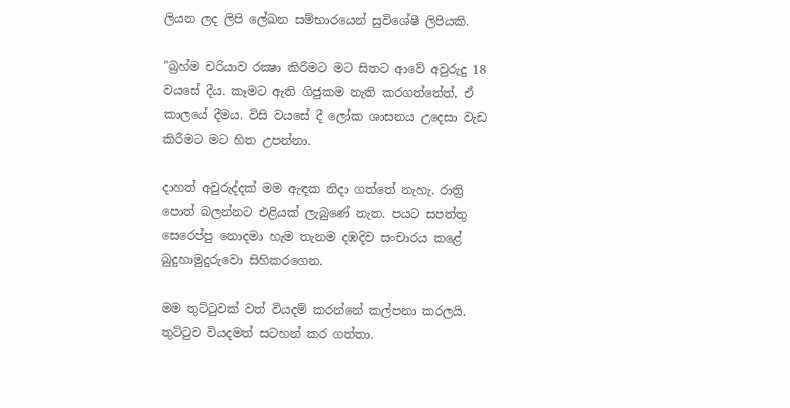ලියන ලද ලිපි ලේඛන සම්භාරයෙන් සුවිශේෂී ලිපියකි.

"බ්‍රහ්ම චරියාව රක්‍ෂා කිරීමට මට සිතට ආවේ අවුරුදු 18 වයසේ දීය. කෑමට ඇති ගිජුකම නැති කරගත්තේත්, ඒ කාලයේ දීමය. විසි වයසේ දී ලෝක ශාසනය උදෙසා වැඩ කිරීමට මට හිත උපන්නා.

දාහත් අවුරුද්දක්‌ මම ඇඳක නිදා ගත්තේ නැහැ. රාත්‍රි පොත් බලන්නට එළියක්‌ ලැබුණේ නැත. පයට සපත්තු සෙරෙප්පු නොදමා හැම තැනම දඹදිව සංචාරය කළේ බුදුහාමුදුරුවො සිහිකරගෙන.

මම තුට්‌ටුවක්‌ වත් වියදම් කරන්නේ කල්පනා කරලයි. තුට්‌ටුව වියදමත් සටහන් කර ගත්තා.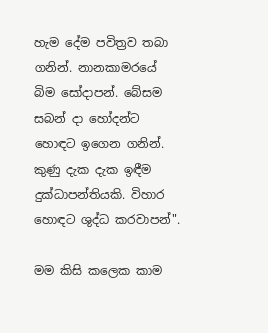හැම දේම පවිත්‍රව තබා ගනින්. නානකාමරයේ බිම සෝදාපන්. බේසම සබන් දා හෝදන්ට හොඳට ඉගෙන ගනින්. කුණු දැක දැක ඉඳීම දුක්‌ධාපන්තියකි. විහාර හොඳට ශුද්ධ කරවාපන්".

මම කිසි කලෙක කාම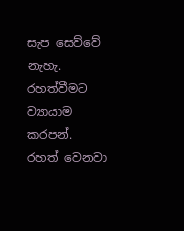සැප සෙව්වේ නැහැ. රහත්වීමට ව්‍යායාම කරපන්. රහත් වෙනවා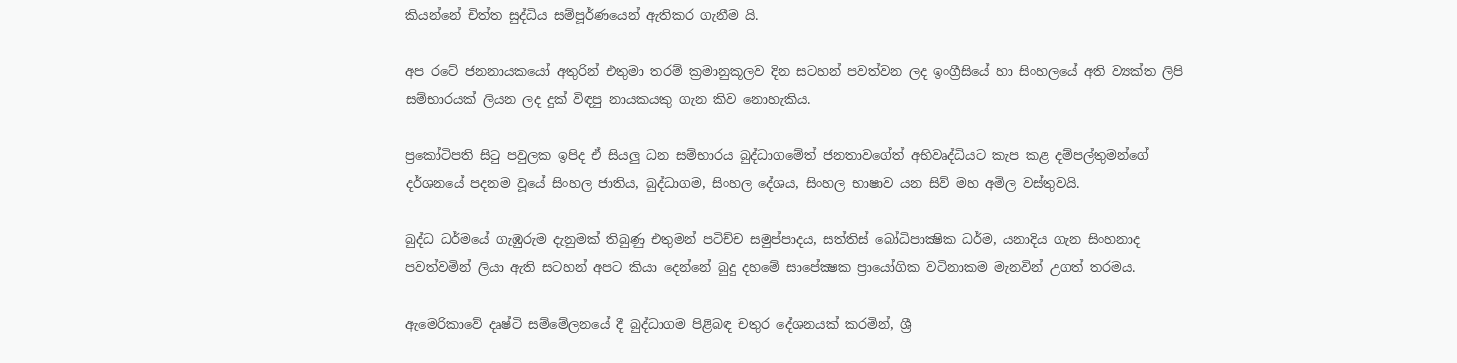කියන්නේ චිත්ත සුද්ධිය සම්පූර්ණයෙන් ඇතිකර ගැනීම යි.

අප රටේ ජනනායකයෝ අතුරින් එතුමා තරම් ක්‍රමානුකූලව දින සටහන් පවත්වන ලද ඉංග්‍රීසියේ හා සිංහලයේ අති ව්‍යක්‌ත ලිපි සම්භාරයක්‌ ලියන ලද දුක්‌ විඳපු නායකයකු ගැන කිව නොහැකිය.

ප්‍රකෝටිපති සිටු පවුලක ඉපිද ඒ සියලු ධන සම්භාරය බුද්ධාගමේත් ජනතාවගේත් අභිවෘද්ධියට කැප කළ දම්පල්තුමන්ගේ දර්ශනයේ පදනම වූයේ සිංහල ජාතිය, බුද්ධාගම, සිංහල දේශය, සිංහල භාෂාව යන සිව් මහ අමිල වස්‌තුවයි.

බුද්ධ ධර්මයේ ගැඹුරුම දැනුමක්‌ තිබුණු එතුමන් පටිච්ච සමුප්පාදය, සත්තිස්‌ බෝධිපාක්‍ෂික ධර්ම, යනාදිය ගැන සිංහනාද පවත්වමින් ලියා ඇති සටහන් අපට කියා දෙන්නේ බුදු දහමේ සාපේක්‍ෂක ප්‍රායෝගික වටිනාකම මැනවින් උගත් තරමය.

ඇමෙරිකාවේ දෘෂ්ටි සම්මේලනයේ දී බුද්ධාගම පිළිබඳ චතුර දේශනයක්‌ කරමින්, ශ්‍රී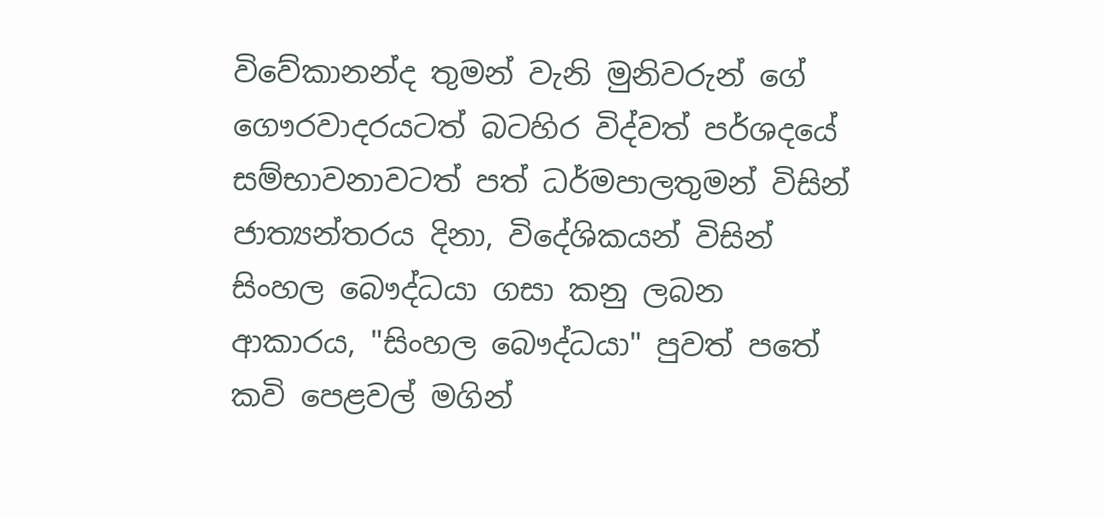විවේකානන්ද තුමන් වැනි මුනිවරුන් ගේ ගෞරවාදරයටත් බටහිර විද්වත් පර්ශදයේ සම්භාවනාවටත් පත් ධර්මපාලතුමන් විසින් ජාත්‍යන්තරය දිනා, විදේශිකයන් විසින් සිංහල බෞද්ධයා ගසා කනු ලබන ආකාරය, "සිංහල බෞද්ධයා" පුවත් පතේ කවි පෙළවල් මගින්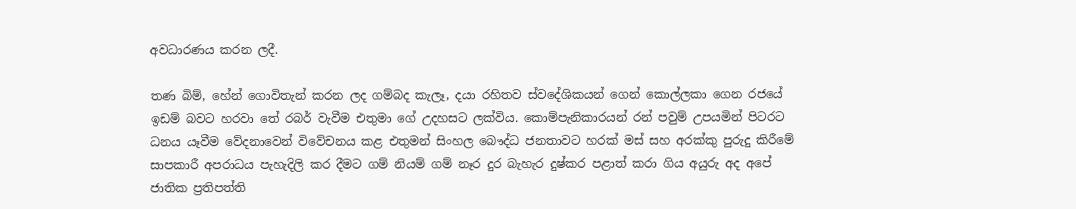අවධාරණය කරන ලදී.

තණ බිම්, හේන් ගොවිතැන් කරන ලද ගම්බද කැලෑ, දයා රහිතව ස්‌වදේශිකයන් ගෙන් කොල්ලකා ගෙන රජයේ ඉඩම් බවට හරවා තේ රබර් වැවීම එතුමා ගේ උදහසට ලක්‌විය. කොම්පැනිකාරයන් රන් පවුම් උපයමින් පිටරට ධනය යෑවීම වේදනාවෙන් විවේචනය කළ එතුමන් සිංහල බෞද්ධ ජනතාවට හරක්‌ මස්‌ සහ අරක්‌කු පුරුදු කිරීමේ සාපකාරී අපරාධය පැහැදිලි කර දීමට ගම් නියම් ගම් නෑර දුර බැහැර දුෂ්කර පළාත් කරා ගිය අයුරු අද අපේ ජාතික ප්‍රතිපත්ති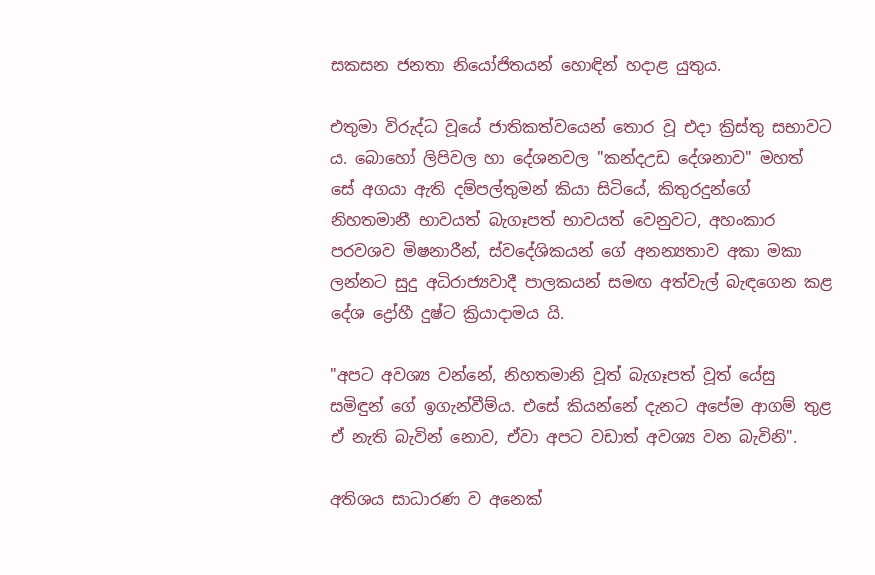සකසන ජනතා නියෝජිතයන් හොඳින් හදාළ යුතුය.

එතුමා විරුද්ධ වූයේ ජාතිකත්වයෙන් තොර වූ එදා ක්‍රිස්‌තු සභාවට ය. බොහෝ ලිපිවල හා දේශනවල "කන්දඋඩ දේශනාව" මහත් සේ අගයා ඇති දම්පල්තුමන් කියා සිටියේ, කිතුරදුන්ගේ නිහතමානී භාවයත් බැගෑපත් භාවයත් වෙනුවට, අහංකාර පරවශව මිෂනාරීන්, ස්‌වදේශිකයන් ගේ අනන්‍යතාව අකා මකා ලන්නට සුදු අධිරාජ්‍යවාදී පාලකයන් සමඟ අත්වැල් බැඳගෙන කළ දේශ ද්‍රෝහී දුෂ්ට ක්‍රියාදාමය යි.

"අපට අවශ්‍ය වන්නේ, නිහතමානි වූත් බැගෑපත් වූත් යේසු සමිඳුන් ගේ ඉගැන්වීම්ය. එසේ කියන්නේ දැනට අපේම ආගම් තුළ ඒ නැති බැවින් නොව, ඒවා අපට වඩාත් අවශ්‍ය වන බැවිනි".

අතිශය සාධාරණ ව අනෙක්‌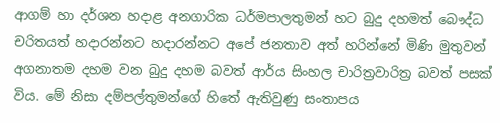ආගම් හා දර්ශන හදාළ අනගාරික ධර්මපාලතුමන් හට බුදු දහමත් බෞද්ධ චරිතයත් හදාරන්නට හදාරන්නට අපේ ජනතාව අත් හරින්නේ මිණි මුතුවන් අගනාතම දහම වන බුදු දහම බවත් ආර්ය සිංහල චාරිත්‍රවාරිත්‍ර බවත් පසක්‌ විය. මේ නිසා දම්පල්තුමන්ගේ හිතේ ඇතිවුණු සංතාපය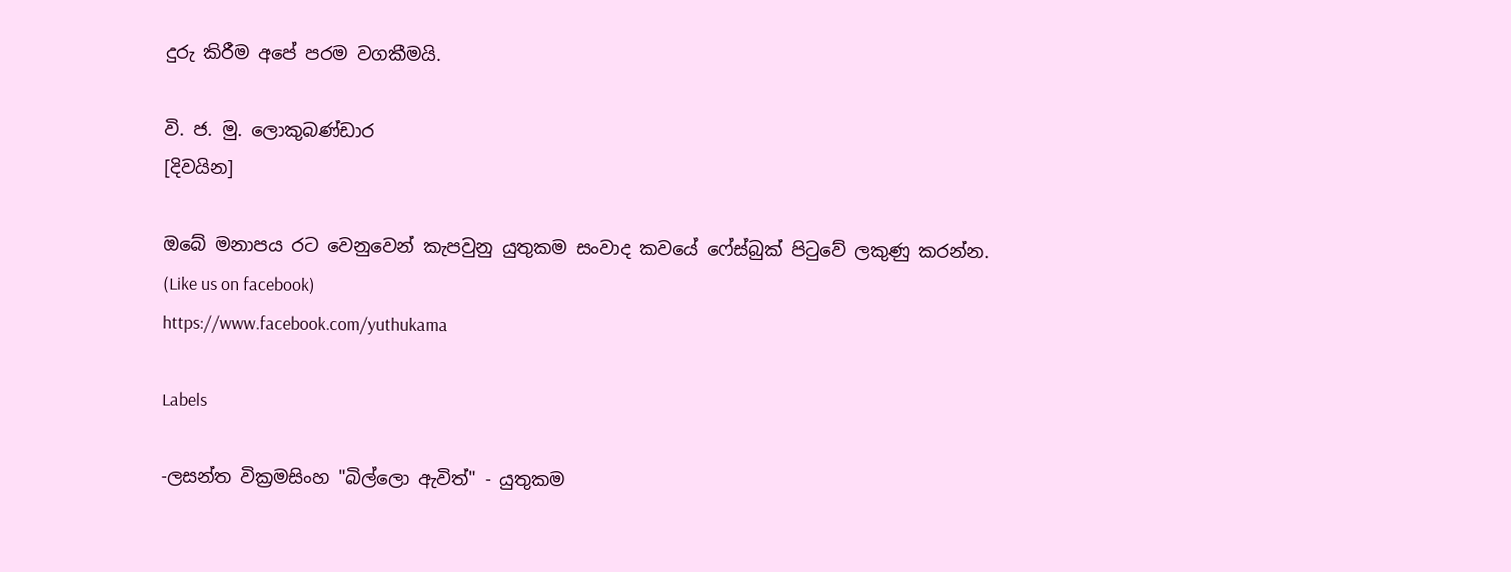දුරු කිරීම අපේ පරම වගකීමයි.

වි. ජ. මු. ලොකුබණ්‌ඩාර
[දිවයින]

ඔබේ මනාපය රට වෙනුවෙන් කැපවුනු යුතුකම සංවාද කවයේ ෆේස්බුක් පිටුවේ ලකුණු කරන්න.
(Like us on facebook)
https://www.facebook.com/yuthukama

Labels

-ලසන්ත වික්‍රමසිංහ "බිල්ලො ඇවිත්" - යුතුකම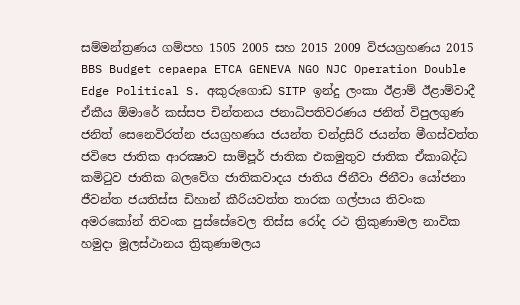සම්මන්ත්‍රණය ගම්පහ 1505 2005 සහ 2015 2009 විජයග්‍රහණය 2015 BBS Budget cepaepa ETCA GENEVA NGO NJC Operation Double Edge Political S. අකුරුගොඩ SITP ඉන්දු ලංකා ඊළාම් ඊළාම්වාදී ඒකීය ඕමාරේ කස්‌සප චින්තනය ජනාධිපතිවරණය ජනිත් විපුලගුණ ජනිත් සෙනෙවිරත්න ජයග්‍රහණය ජයන්ත චන්ද්‍රසිරි ජයන්ත මීගස්වත්ත ජවිපෙ ජාතික ආරක්‍ෂාව සාම්පූර් ජාතික එකමුතුව ජාතික ඒකාබද්ධ කමිටුව ජාතික බලවේග ජාතිකවාදය ජාතිය ජිනීවා ජිනීවා යෝජනා ජීවන්ත ජයතිස්ස ඩිහාන් කීරියවත්ත තාරක ගල්පාය තිවංක අමරකෝන් තිවංක පුස්සේවෙල තිස්‌ස රෝද රථ ත්‍රිකුණාමල නාවික හමුදා මූලස්‌ථානය ත්‍රිකුණාමලය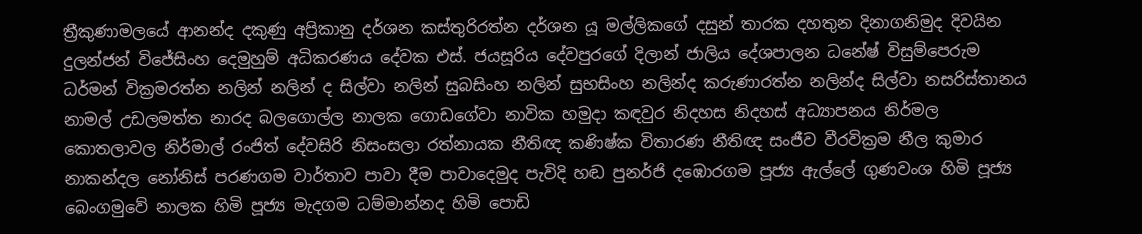ත්‍රීකුණාමලයේ ආනන්ද දකුණු අප්‍රිකානු දර්ශන කස්තුරිරත්න දර්ශන යූ මල්ලිකගේ දසුන් තාරක දහතුන දිනාගනිමුද දිවයින දුලන්ජන් විජේසිංහ දෙමුහුම් අධිකරණය දේවක එස්. ජයසූරිය දේවපුරගේ දිලාන් ජාලිය දේශපාලන ධනේෂ් විසුම්පෙරුම ධර්මන් වික්‍රමරත්න නලින් නලින් ද සිල්වා නලින් සුබසිංහ නලින් සුභසිංහ නලින්ද කරුණාරත්න නලින්ද සිල්වා නසරිස්‌තානය නාමල් උඩලමත්ත නාරද බලගොල්ල නාලක ගොඩගේවා නාවික හමුදා කඳවුර නිදහස නිදහස් අධ්‍යාපනය නිර්මල කොතලාවල නිර්මාල් රංජිත් දේවසිරි නිසංසලා රත්නායක නීතිඥ කණිෂ්ක විතාරණ නීතිඥ සංජීව වීරවික්‍රම නීල කුමාර නාකන්දල නෝනිස් පරණගම වාර්තාව පාවා දීම පාවාදෙමුද පැවිදි හඬ පුනර්ජි දඹොරගම පූජ්‍ය ඇල්ලේ ගුණවංශ හිමි පූජ්‍ය බෙංගමුවේ නාලක හිමි පූජ්‍ය මැදගම ධම්මාන්නද හිමි පොඩි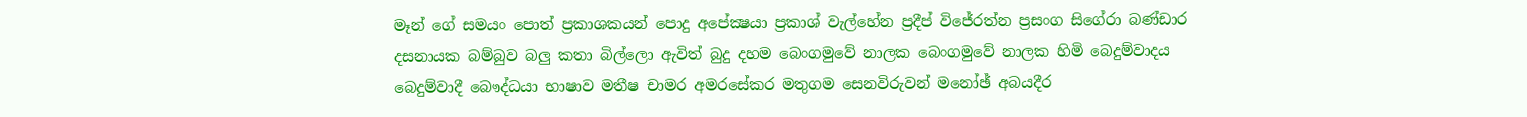මෑන් ගේ සමයං පොත් ප්‍රකාශකයන් පොදු අපේක්‍ෂයා ප්‍රකාශ් වැල්හේන ප්‍රදීප් විජේරත්න ප්‍රසංග සිගේරා බණ්ඩාර දසනායක බම්බුව බලු කතා බිල්ලො ඇවිත් බුදු දහම බෙංගමුවේ නාලක බෙංගමුවේ නාලක හිමි බෙදුම්වාදය බෙදුම්වාදී බෞද්ධයා භාෂාව මතීෂ චාමර අමරසේකර මතුගම සෙනවිරුවන් මනෝඡ් අබයදීර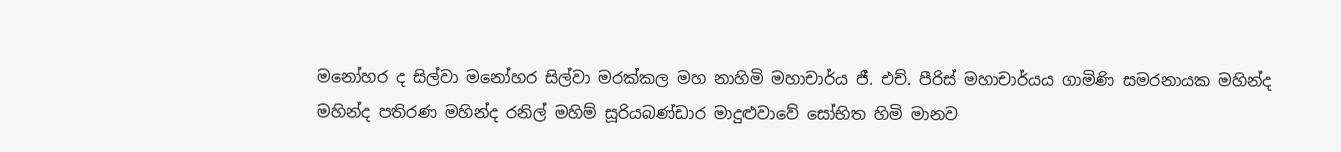මනෝහර ද සිල්වා මනෝහර සිල්වා මරක්කල මහ නාහිමි මහාචාර්ය ජී. එච්. පීරිස් මහාචාර්යය ගාමිණි සමරනායක මහින්ද මහින්ද පතිරණ මහින්ද රනිල් මහිම් සූරියබණ්ඩාර මාදුළුවාවේ සෝභිත හිමි මානව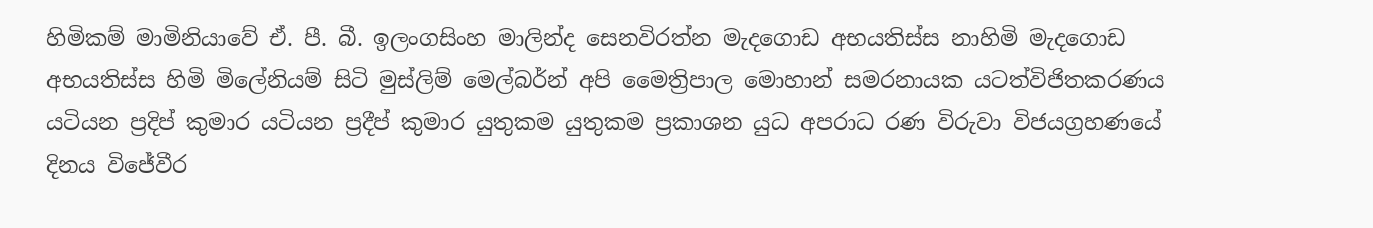හිමිකම් මාමිනියාවේ ඒ. පී. බී. ඉලංගසිංහ මාලින්ද සෙනවිරත්න මැදගොඩ අභයතිස්ස නාහිමි මැදගොඩ අභයතිස්ස හිමි මිලේනියම් සිටි මුස්‌ලිම් මෙල්බර්න් අපි මෛත්‍රිපාල මොහාන් සමරනායක යටත්විජිතකරණය යටියන ප්‍රදිප් කුමාර යටියන ප්‍රදීප් කුමාර යුතුකම යුතුකම ප්‍රකාශන යුධ අපරාධ රණ විරුවා විජයග්‍රහණයේ දිනය විජේවීර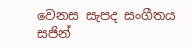වෙනස සැපද සංගීතය සජින්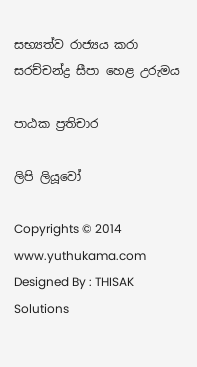සභ්‍යත්ව රාජ්‍යය කරා සරච්චන්ද්‍ර සීපා හෙළ උරුමය

පාඨක ප්‍රතිචාර

ලිපි ලියූවෝ

Copyrights © 2014 www.yuthukama.com Designed By : THISAK Solutions